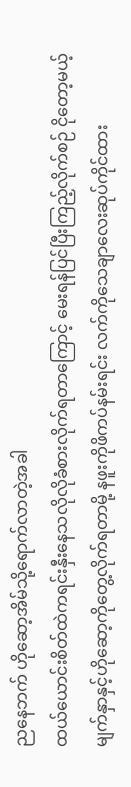ညနေဘက် ဟိုဆော့အိမ်သို့ရောက်လာတဲ့အခါ
ထယ်ယောင်းစိတ်ထဲကရင်းနှီးနေသလိုလိုခံစားလိုက်ရတာကြောင့် မေးရန်ပြင်ပြီးကြည့်လိုက်စဉ် ငိုတော့မယ့်မျက်နှာနှင့်ဟိုဆော့ကိုတွေ့လိုက်ရတာမို့ နဖူးကိုဖိကပ်နမ်းရင်း လက်ကိုသေချာလေးဆုပ်ကိုင်ထား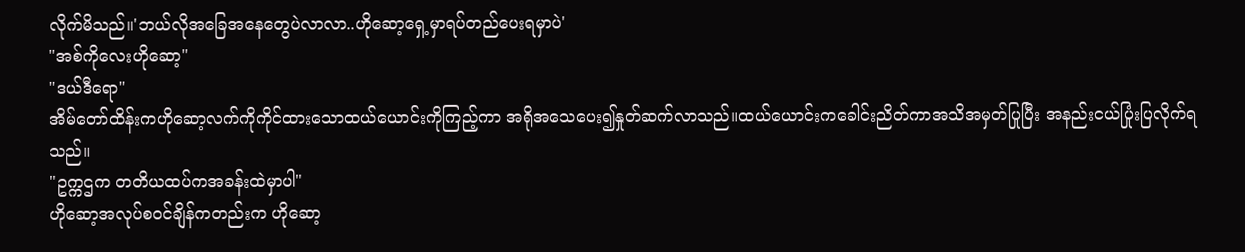လိုက်မိသည်။'ဘယ်လိုအခြေအနေတွေပဲလာလာ..ဟိုဆော့ရှေ့မှာရပ်တည်ပေးရမှာပဲ'
"အစ်ကိုလေးဟိုဆော့"
"ဒယ်ဒီရော"
အိမ်တော်ထိန်းကဟိုဆော့လက်ကိုကိုင်ထားသောထယ်ယောင်းကိုကြည့်ကာ အရိုအသေပေး၍နှုတ်ဆက်လာသည်။ထယ်ယောင်းကခေါင်းညိတ်ကာအသိအမှတ်ပြုပြီး အနည်းငယ်ပြုံးပြလိုက်ရသည်။
"ဥက္ကဌက တတိယထပ်ကအခန်းထဲမှာပါ"
ဟိုဆော့အလုပ်စဝင်ချိန်ကတည်းက ဟိုဆော့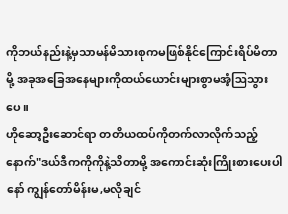ကိုဘယ်နည်းနဲ့မှသာမန်မိသားစုကမဖြစ်နိုင်ကြောင်းရိပ်မိတာမို့ အခုအခြေအနေများကိုထယ်ယောင်းများစွာမအံ့ဩသွားပေ။
ဟိုဆော့ဦးဆောင်ရာ တတိယထပ်ကိုတက်လာလိုက်သည့်နောက်"ဒယ်ဒီကကိုကိုနဲ့သိတာမို့ အကောင်းဆုံးကြိုးစားပေးပါနော် ကျွန်တော်မိန်းမ,မလိုချင်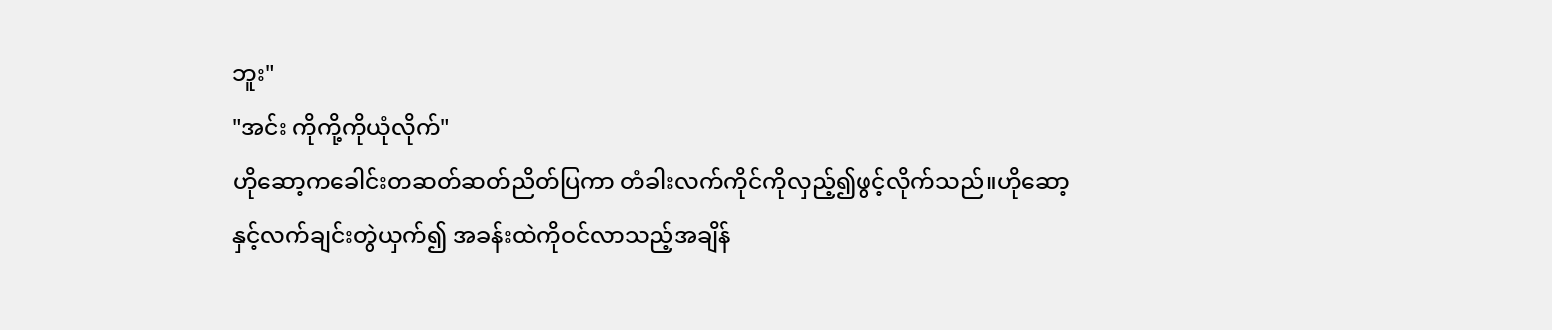ဘူး"
"အင်း ကိုကို့ကိုယုံလိုက်"
ဟိုဆော့ကခေါင်းတဆတ်ဆတ်ညိတ်ပြကာ တံခါးလက်ကိုင်ကိုလှည့်၍ဖွင့်လိုက်သည်။ဟိုဆော့နှင့်လက်ချင်းတွဲယှက်၍ အခန်းထဲကိုဝင်လာသည့်အချိန်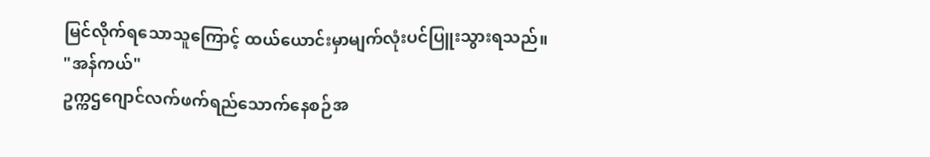မြင်လိုက်ရသောသူကြောင့် ထယ်ယောင်းမှာမျက်လုံးပင်ပြူးသွားရသည်။
"အန်ကယ်"
ဥက္ကဌဂျောင်လက်ဖက်ရည်သောက်နေစဉ်အ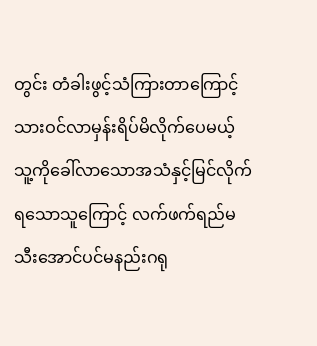တွင်း တံခါးဖွင့်သံကြားတာကြောင့် သားဝင်လာမှန်းရိပ်မိလိုက်ပေမယ့် သူ့ကိုခေါ်လာသောအသံနှင့်မြင်လိုက်ရသောသူကြောင့် လက်ဖက်ရည်မသီးအောင်ပင်မနည်းဂရု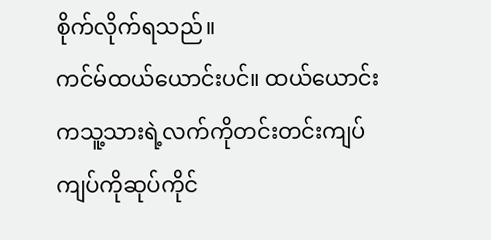စိုက်လိုက်ရသည်။
ကင်မ်ထယ်ယောင်းပင်။ ထယ်ယောင်းကသူ့သားရဲ့လက်ကိုတင်းတင်းကျပ်ကျပ်ကိုဆုပ်ကိုင်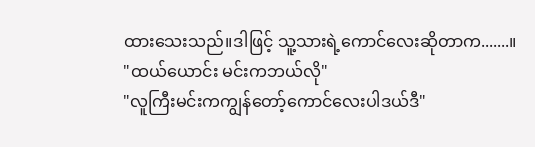ထားသေးသည်။ဒါဖြင့် သူ့သားရဲ့ကောင်လေးဆိုတာက.......။
"ထယ်ယောင်း မင်းကဘယ်လို"
"လူကြီးမင်းကကျွန်တော့်ကောင်လေးပါဒယ်ဒီ"